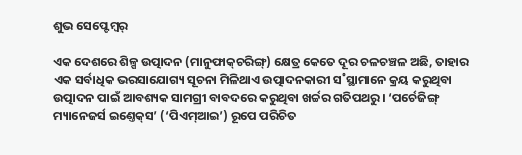ଶୁଭ ସେପ୍ଟେମ୍ବର‌୍‌

ଏକ ଦେଶରେ ଶିଳ୍ପ ଉତ୍ପାଦନ (ମାନୁଫାକ୍‌ଚରିଙ୍ଗ୍‌) କ୍ଷେତ୍ର କେତେ ଦୂର ଚଳଚଞ୍ଚଳ ଅଛି, ତାହାର ଏକ ସର୍ବାଧିକ ଭରସାଯୋଗ୍ୟ ସୂଚନା ମିଳିଥାଏ ଉତ୍ପାଦନକାରୀ ସ˚ସ୍ଥାମାନେ କ୍ରୟ କରୁଥିବା ଉତ୍ପାଦନ ପାଇଁ ଆବଶ୍ୟକ ସାମଗ୍ରୀ ବାବଦରେ କରୁଥିବା ଖର୍ଚ୍ଚର ଗତିପଥରୁ। ‘ପର୍ଚେଜିଙ୍ଗ୍‌ ମ୍ୟାନେଜର୍ସ ଇଣ୍ତେକ୍‌ସ’ (‘ପିଏମ୍‌ଆଇ’) ରୂପେ ପରିଚିତ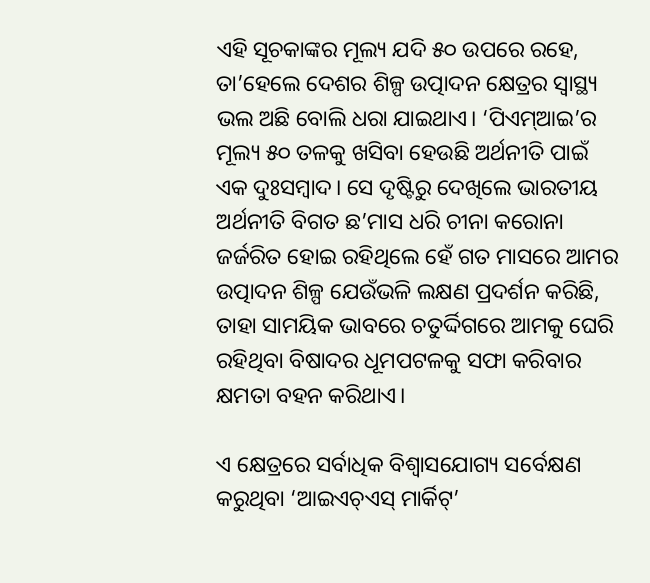ଏହି ସୂଚକାଙ୍କର ମୂଲ୍ୟ ଯଦି ୫୦ ଉପରେ ରହେ, ତା’ହେଲେ ଦେଶର ଶିଳ୍ପ ଉତ୍ପାଦନ କ୍ଷେତ୍ରର ସ୍ବାସ୍ଥ୍ୟ ଭଲ ଅଛି ବୋଲି ଧରା ଯାଇଥାଏ। ‘ପିଏମ୍‌ଆଇ’ର ମୂଲ୍ୟ ୫୦ ତଳକୁ ଖସିବା ହେଉଛି ଅର୍ଥନୀତି ପାଇଁ ଏକ ଦୁଃସମ୍ବାଦ। ସେ ଦୃଷ୍ଟିରୁ ଦେଖିଲେ ଭାରତୀୟ ଅର୍ଥନୀତି ବିଗତ ଛ’ମାସ ଧରି ଚୀନା କରୋନା ଜର୍ଜରିତ ହୋଇ ରହିଥିଲେ ହେଁ ଗତ ମାସରେ ଆମର ଉତ୍ପାଦନ ଶିଳ୍ପ ଯେଉଁଭଳି ଲକ୍ଷଣ ପ୍ରଦର୍ଶନ କରିଛି, ତାହା ସାମୟିକ ଭାବରେ ଚତୁର୍ଦ୍ଦିଗରେ ଆମକୁ ଘେରି ରହିଥିବା ବିଷାଦର ଧୂମପଟଳକୁ ସଫା କରିବାର କ୍ଷମତା ବହନ କରିଥାଏ।

ଏ କ୍ଷେତ୍ରରେ ସର୍ବାଧିକ ବିଶ୍ବାସଯୋଗ୍ୟ ସର୍ବେକ୍ଷଣ କରୁଥିବା ‘ଆଇଏଚ୍‌ଏସ୍‌ ମାର୍କିଟ୍‌’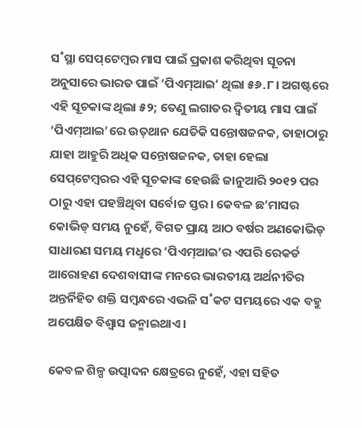ସ˚ସ୍ଥା ସେପ୍‌ଟେମ୍ବର ମାସ ପାଇଁ ପ୍ରକାଶ କରିଥିବା ସୂଚନା ଅନୁସାରେ ଭାରତ ପାଇଁ ‘ପିଏମ୍‌ଆଇ’ ଥିଲା ୫୬.୮। ଅଗଷ୍ଟରେ ଏହି ସୂଚକାଙ୍କ ଥିଲା ୫୨; ତେଣୁ ଲଗାତର ଦ୍ବିତୀୟ ମାସ ପାଇଁ ‘ପିଏମ୍‌ଆଇ’ରେ ଉତ୍‌ଥାନ ଯେତିକି ସନ୍ତୋଷଜନକ, ତାହାଠାରୁ ଯାହା ଆହୁରି ଅଧିକ ସନ୍ତୋଷଜନକ, ତାହା ହେଲା ସେପ୍‌ଟେମ୍ବରର ଏହି ସୂଚକାଙ୍କ ହେଉଛି ଜାନୁଆରି ୨୦୧୨ ପର ଠାରୁ ଏହା ପହଞ୍ଚିଥିବା ସର୍ବୋଚ୍ଚ ସ୍ତର। କେବଳ ଛ’ମାସର କୋଭିଡ୍‌ ସମୟ ନୁହେଁ, ବିଗତ ପ୍ରାୟ ଆଠ ବର୍ଷର ଅଣକୋଭିଡ୍‌ ସାଧାରଣ ସମୟ ମଧୢରେ ‘ପିଏମ୍‌ଆଇ’ର ଏପରି ରେକର୍ଡ ଆରୋହଣ ଦେଶବାସୀଙ୍କ ମନରେ ଭାରତୀୟ ଅର୍ଥନୀତିର ଅନ୍ତର୍ନିହିତ ଶକ୍ତି ସମ୍ବନ୍ଧରେ ଏଭଳି ସ˚କଟ ସମୟରେ ଏକ ବହୁ ଅପେକ୍ଷିତ ବିଶ୍ବାସ ଜନ୍ମାଇଥାଏ।

କେବଳ ଶିଳ୍ପ ଉତ୍ପାଦନ କ୍ଷେତ୍ରରେ ନୁହେଁ, ଏହା ସହିତ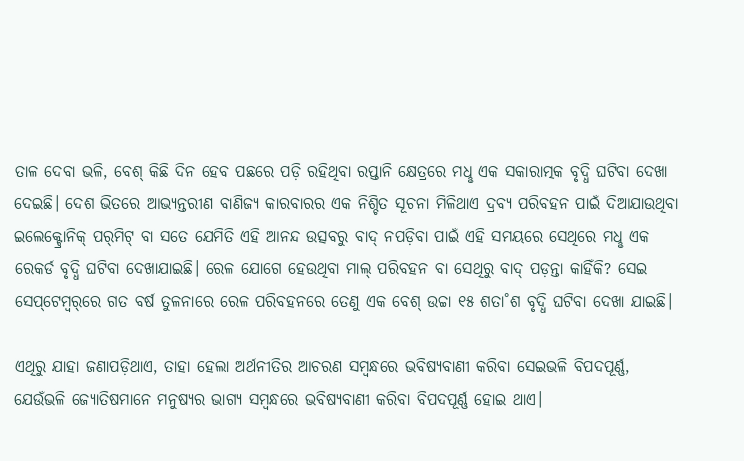ତାଳ ଦେବା ଭଳି, ବେଶ୍‌ କିଛି ଦିନ ହେବ ପଛରେ ପଡ଼ି ରହିଥିବା ରପ୍ତାନି କ୍ଷେତ୍ରରେ ମଧୢ ଏକ ସକାରାତ୍ମକ ବୃଦ୍ଧି ଘଟିବା ଦେଖା ଦେଇଛି। ଦେଶ ଭିତରେ ଆଭ୍ୟନ୍ତରୀଣ ବାଣିଜ୍ୟ କାରବାରର ଏକ ନିଶ୍ଚିତ ସୂଚନା ମିଳିଥାଏ ଦ୍ରବ୍ୟ ପରିବହନ ପାଇଁ ଦିଆଯାଉଥିବା ଇଲେକ୍ଟ୍ରୋନିକ୍‌ ପର‌୍‌ମିଟ୍‌ ବା ସତେ ଯେମିତି ଏହି ଆନନ୍ଦ ଉତ୍ସବରୁ ବାଦ୍‌ ନପଡ଼ିବା ପାଇଁ ଏହି ସମୟରେ ସେଥିରେ ମଧୢ ଏକ ରେକର୍ଡ ବୃଦ୍ଧି ଘଟିବା ଦେଖାଯାଇଛି। ରେଳ ଯୋଗେ ହେଉଥିବା ମାଲ୍‌ ପରିବହନ ବା ସେଥିରୁ ବାଦ୍‌ ପଡ଼ନ୍ତା କାହିଁକି? ସେଇ ସେପ୍‌ଟେମ୍ବର‌୍‌ରେ ଗତ ବର୍ଷ ତୁଳନାରେ ରେଳ ପରିବହନରେ ତେଣୁ ଏକ ବେଶ୍‌ ଉଚ୍ଚା ୧୫ ଶତା˚ଶ ବୃଦ୍ଧି ଘଟିବା ଦେଖା ଯାଇଛି।

ଏଥିରୁ ଯାହା ଜଣାପଡ଼ିଥାଏ, ତାହା ହେଲା ଅର୍ଥନୀତିର ଆଚରଣ ସମ୍ବନ୍ଧରେ ଭବିଷ୍ୟବାଣୀ କରିବା ସେଇଭଳି ବିପଦପୂର୍ଣ୍ଣ, ଯେଉଁଭଳି ଜ୍ୟୋତିଷମାନେ ମନୁଷ୍ୟର ଭାଗ୍ୟ ସମ୍ବନ୍ଧରେ ଭବିଷ୍ୟବାଣୀ କରିବା ବିପଦପୂର୍ଣ୍ଣ ହୋଇ ଥାଏ।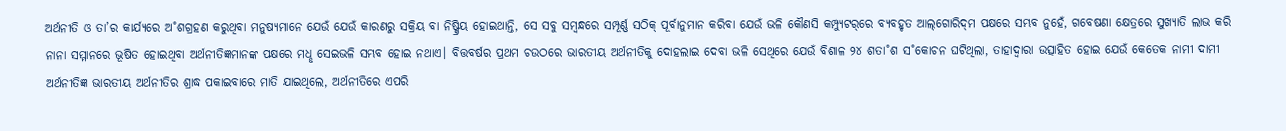ଅର୍ଥନୀତି ଓ ତା’ର କାର୍ଯ୍ୟରେ ଅ˚ଶଗ୍ରହଣ କରୁଥିବା ମନୁଷ୍ୟମାନେ ଯେଉଁ ଯେଉଁ କାରଣରୁ ସକ୍ରିୟ ବା ନିଷ୍କ୍ରିୟ ହୋଇଥାନ୍ତି, ସେ ସବୁ ସମ୍ବନ୍ଧରେ ସମ୍ପୂର୍ଣ୍ଣ ସଠିକ୍‌ ପୂର୍ବାନୁମାନ କରିବା ଯେଉଁ ଭଳି କୌଣସି କମ୍ପ୍ୟୁଟର‌୍‌ରେ ବ୍ୟବହୃତ ଆଲ୍‌ଗୋରିଦ୍‌ମ ପକ୍ଷରେ ସମ୍ଭବ ନୁହେଁ, ଗବେଷଣା କ୍ଷେତ୍ରରେ ସୁଖ୍ୟାତି ଲାଭ କରି ନାନା ସମ୍ମାନରେ ଭୂଷିତ ହୋଇଥିବା ଅର୍ଥନୀତିଜ୍ଞମାନଙ୍କ ପକ୍ଷରେ ମଧୢ ସେଇଭଳି ସମ୍ଭବ ହୋଇ ନଥାଏ। ବିତ୍ତବର୍ଷର ପ୍ରଥମ ଚଉଠରେ ଭାରତୀୟ ଅର୍ଥନୀତିକୁ ଦୋହଲାଇ ଦେବା ଭଳି ସେଥିରେ ଯେଉଁ ବିଶାଳ ୨୪ ଶତା˚ଶ ସ˚କୋଚନ ଘଟିଥିଲା, ତାହାଦ୍ବାରା ଉତ୍ସାହିତ ହୋଇ ଯେଉଁ କେତେକ ନାମୀ ଦାମୀ ଅର୍ଥନୀତିଜ୍ଞ ଭାରତୀୟ ଅର୍ଥନୀତିର ଶ୍ରାଦ୍ଧ ପକାଇବାରେ ମାତି ଯାଇଥିଲେ, ଅର୍ଥନୀତିରେ ଏପରି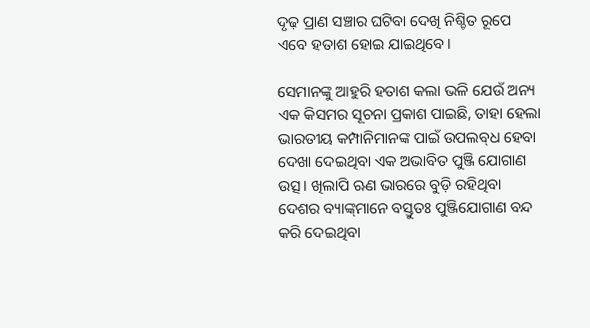ଦୃଢ଼ ପ୍ରାଣ ସଞ୍ଚାର ଘଟିବା ଦେଖି ନିଶ୍ଚିତ ରୂପେ ଏବେ ହତାଶ ହୋଇ ଯାଇଥିବେ।

ସେମାନଙ୍କୁ ଆହୁରି ହତାଶ କଲା ଭଳି ଯେଉଁ ଅନ୍ୟ ଏକ କିସମର ସୂଚନା ପ୍ରକାଶ ପାଇଛି, ତାହା ହେଲା ଭାରତୀୟ କମ୍ପାନିମାନଙ୍କ ପାଇଁ ଉପଲବ୍‌ଧ ହେବା ଦେଖା ଦେଇଥିବା ଏକ ଅଭାବିତ ପୁଞ୍ଜି ଯୋଗାଣ ଉତ୍ସ। ଖିଲାପି ଋଣ ଭାରରେ ବୁଡ଼ି ରହିଥିବା ଦେଶର ବ୍ୟାଙ୍କ୍‌ମାନେ ବସ୍ତୁତଃ ପୁଞ୍ଜିଯୋଗାଣ ବନ୍ଦ କରି ଦେଇଥିବା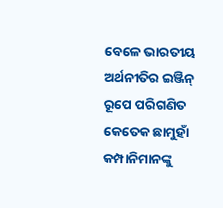ବେଳେ ଭାରତୀୟ ଅର୍ଥନୀତିର ଇଞ୍ଜିନ୍‌ ରୂପେ ପରିଗଣିତ କେତେକ ଛାମୁହାଁ କମ୍ପାନିମାନଙ୍କୁ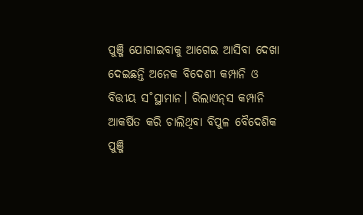ପୁଞ୍ଜି ଯୋଗାଇବାକୁ ଆଗେଇ ଆସିବା ଦେଖା ଦେଇଛନ୍ତି ଅନେକ ବିଦେଶୀ କମ୍ପାନି ଓ ବିତ୍ତୀୟ ସ˚ସ୍ଥାମାନ। ରିଲାଏନ୍‌ସ କମ୍ପାନି ଆକର୍ଷିତ କରି ଚାଲିଥିବା ବିପୁଳ ବୈଦେଶିକ ପୁଞ୍ଜି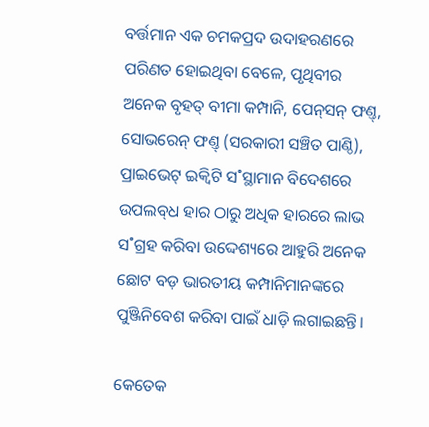ବର୍ତ୍ତମାନ ଏକ ଚମକପ୍ରଦ ଉଦାହରଣରେ ପରିଣତ ହୋଇଥିବା ବେଳେ, ପୃଥିବୀର ଅନେକ ବୃହତ୍‌ ବୀମା କମ୍ପାନି, ପେନ୍‌ସନ୍‌ ଫଣ୍ତ୍‌, ସୋଭରେନ୍‌ ଫଣ୍ତ୍‌ (ସରକାରୀ ସଞ୍ଚିତ ପାଣ୍ଠି), ପ୍ରାଇଭେଟ୍‌ ଇକ୍ବିଟି ସ˚ସ୍ଥାମାନ ବିଦେଶରେ ଉପଲବ୍‌ଧ ହାର ଠାରୁ ଅଧିକ ହାରରେ ଲାଭ ସ˚ଗ୍ରହ କରିବା ଉଦ୍ଦେଶ୍ୟରେ ଆହୁରି ଅନେକ ଛୋଟ ବଡ଼ ଭାରତୀୟ କମ୍ପାନିମାନଙ୍କରେ ପୁଞ୍ଜିନିବେଶ କରିବା ପାଇଁ ଧାଡ଼ି ଲଗାଇଛନ୍ତି।

କେତେକ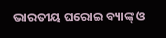ଭାରତୀୟ ଘରୋଇ ବ୍ୟାଙ୍କ୍‌ ଓ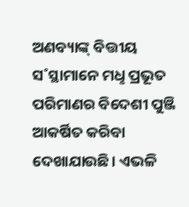ଅଣବ୍ୟାଙ୍କ୍‌ ବିତ୍ତୀୟ ସ˚ସ୍ଥାମାନେ ମଧୢ ପ୍ରଭୂତ ପରିମାଣର ବିଦେଶୀ ପୁଞ୍ଜି ଆକର୍ଷିତ କରିବା ଦେଖାଯାଉଛି। ଏଭଳି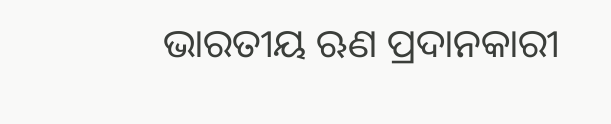ଭାରତୀୟ ଋଣ ପ୍ରଦାନକାରୀ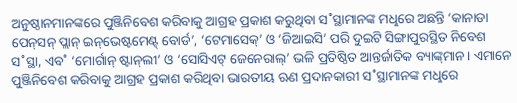ଅନୁଷ୍ଠାନମାନଙ୍କରେ ପୁଞ୍ଜିନିବେଶ କରିବାକୁ ଆଗ୍ରହ ପ୍ରକାଶ କରୁଥିବା ସ˚ସ୍ଥାମାନଙ୍କ ମଧୢରେ ଅଛନ୍ତି ‘କାନାଡା ପେନ୍‌ସନ୍‌ ପ୍ଲାନ୍‌ ଇନ୍‌ଭେଷ୍ଟମେଣ୍ଟ୍‌ ବୋର୍ଡ’, ‘ଟେମାସେକ୍‌’ ଓ ‘ଜିଆଇସି’ ପରି ଦୁଇଟି ସିଙ୍ଗାପୁରସ୍ଥିତ ନିବେଶ ସ˚ସ୍ଥା, ଏବ˚ ‘ମୋର୍ଗାନ୍‌ ଷ୍ଟାନ୍‌ଲୀ’ ଓ ‘ସୋସିଏଟ୍‌ ଜେନେରାଲ୍‌’ ଭଳି ପ୍ରତିଷ୍ଠିତ ଆନ୍ତର୍ଜାତିକ ବ୍ୟାଙ୍କ୍‌ମାନ। ଏମାନେ ପୁଞ୍ଜିନିବେଶ କରିବାକୁ ଆଗ୍ରହ ପ୍ରକାଶ କରିଥିବା ଭାରତୀୟ ଋଣ ପ୍ରଦାନକାରୀ ସ˚ସ୍ଥାମାନଙ୍କ ମଧୢରେ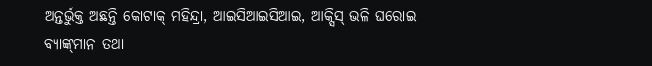ଅନ୍ତର୍ଭୁକ୍ତ ଅଛନ୍ତି କୋଟାକ୍‌ ମହିନ୍ଦ୍ରା, ଆଇସିଆଇସିଆଇ, ଆକ୍ସିସ୍‌ ଭଳି ଘରୋଇ ବ୍ୟାଙ୍କ୍‌ମାନ ତଥା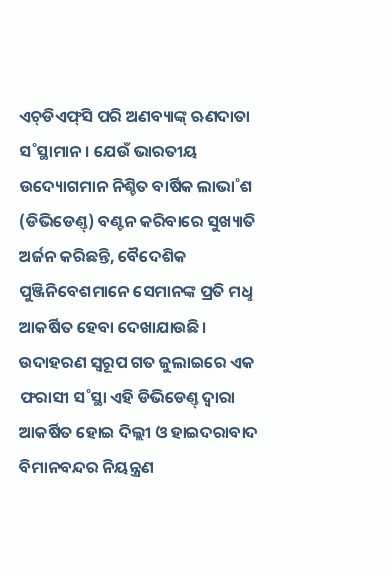ଏଚ୍‌ଡିଏଫ୍‌ସି ପରି ଅଣବ୍ୟାଙ୍କ୍‌ ଋଣଦାତା ସ˚ସ୍ଥାମାନ। ଯେଉଁ ଭାରତୀୟ ଉଦ୍ୟୋଗମାନ ନିଶ୍ଚିତ ବାର୍ଷିକ ଲାଭା˚ଶ (ଡିଭିଡେଣ୍ତ୍‌) ବଣ୍ଟନ କରିବାରେ ସୁଖ୍ୟାତି ଅର୍ଜନ କରିଛନ୍ତି, ବୈଦେଶିକ ପୁଞ୍ଜିନିବେଶମାନେ ସେମାନଙ୍କ ପ୍ରତି ମଧୢ ଆକର୍ଷିତ ହେବା ଦେଖାଯାଉଛି। ଉଦାହରଣ ସ୍ବରୂପ ଗତ ଜୁଲାଇରେ ଏକ ଫରାସୀ ସ˚ସ୍ଥା ଏହି ଡିଭିଡେଣ୍ତ୍‌ ଦ୍ବାରା ଆକର୍ଷିତ ହୋଇ ଦିଲ୍ଲୀ ଓ ହାଇଦରାବାଦ ବିମାନବନ୍ଦର ନିୟନ୍ତ୍ରଣ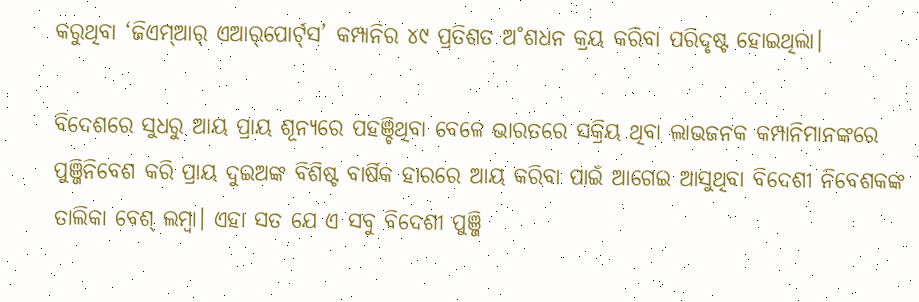କରୁଥିବା ‘ଜିଏମ୍‌ଆର‌୍‌ ଏଆର‌୍‌ପୋର୍ଟ‌୍‌ସ’ କମ୍ପାନିର ୪୯ ପ୍ରତିଶତ ଅ˚ଶଧନ କ୍ରୟ କରିବା ପରିଦୃଷ୍ଟ ହୋଇଥିଲା।

ବିଦେଶରେ ସୁଧରୁ ଆୟ ପ୍ରାୟ ଶୂନ୍ୟରେ ପହଞ୍ଚିଥିବା ବେଳେ ଭାରତରେ ସକ୍ରିୟ ଥିବା ଲାଭଜନକ କମ୍ପାନିମାନଙ୍କରେ ପୁଞ୍ଜିନିବେଶ କରି ପ୍ରାୟ ଦୁଇଅଙ୍କ ବିଶିଷ୍ଟ ବାର୍ଷିକ ହାରରେ ଆୟ କରିବା ପାଇଁ ଆଗେଇ ଆସୁଥିବା ବିଦେଶୀ ନିବେଶକଙ୍କ ତାଲିକା ବେଶ୍‌ ଲମ୍ବା। ଏହା ସତ ଯେ ଏ ସବୁ ବିଦେଶୀ ପୁଞ୍ଜି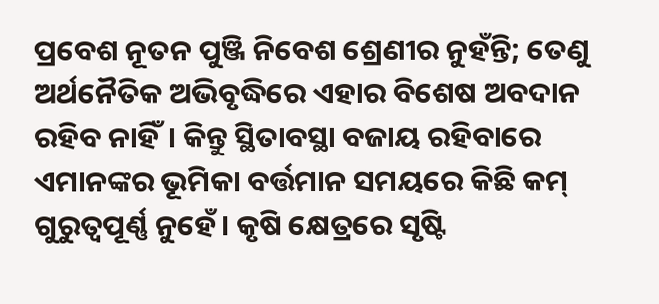ପ୍ରବେଶ ନୂତନ ପୁଞ୍ଜି ନିବେଶ ଶ୍ରେଣୀର ନୁହଁନ୍ତି; ତେଣୁ ଅର୍ଥନୈତିକ ଅଭିବୃଦ୍ଧିରେ ଏହାର ବିଶେଷ ଅବଦାନ ରହିବ ନାହିଁ। କିନ୍ତୁ ସ୍ଥିତାବସ୍ଥା ବଜାୟ ରହିବାରେ ଏମାନଙ୍କର ଭୂମିକା ବର୍ତ୍ତମାନ ସମୟରେ କିଛି କମ୍‌ ଗୁରୁତ୍ବପୂର୍ଣ୍ଣ ନୁହେଁ। କୃଷି କ୍ଷେତ୍ରରେ ସୃଷ୍ଟି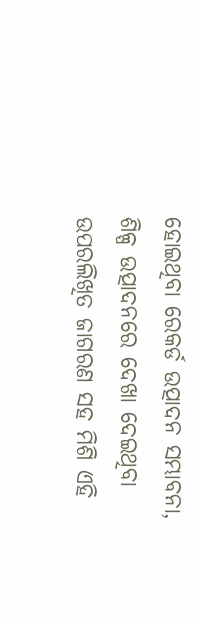ହୋଇଥିବା ରେକର୍ଡ ଉତ୍ପାଦନ ସମ୍ଭାବନା, ଶିଳ୍ପ ଉତ୍ପାଦନରେ ଦେଖା ଦେଇଥିବା ଉପରଲିଖିତ ଜାଗରଣ ସହ ମିଶି ଏହି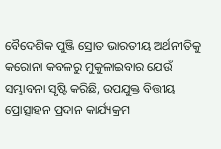ବୈଦେଶିକ ପୁଞ୍ଜି ସ୍ରୋତ ଭାରତୀୟ ଅର୍ଥନୀତିକୁ କରୋନା କବଳରୁ ମୁକୁଳାଇବାର ଯେଉଁ ସମ୍ଭାବନା ସୃଷ୍ଟି କରିଛି, ଉପଯୁକ୍ତ ବିତ୍ତୀୟ ପ୍ରୋତ୍ସାହନ ପ୍ରଦାନ କାର୍ଯ୍ୟକ୍ରମ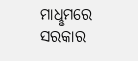ମାଧୢମରେ ସରକାର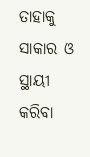ତାହାକୁ ସାକାର ଓ ସ୍ଥାୟୀ କରିବା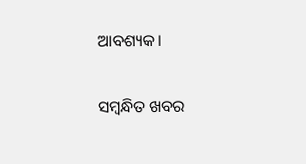ଆବଶ୍ୟକ।

ସମ୍ବନ୍ଧିତ ଖବର